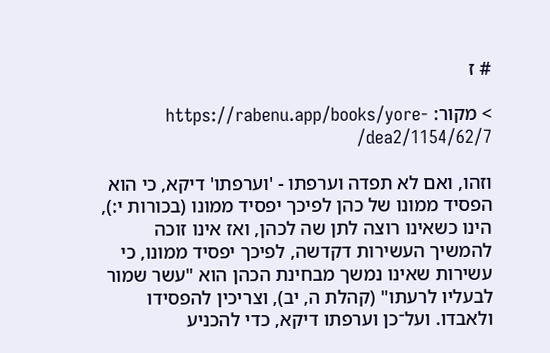# ז

> מקור: https://rabenu.app/books/yore-dea2/1154/62/7/

וזהו, ואם לא תפדה וערפתו - 'וערפתו' דיקא, כי הוא הפסיד ממונו של כהן לפיכך יפסיד ממונו (בכורות י:), הינו כשאינו רוצה לתן שה לכהן, ואז אינו זוכה להמשיך העשירות דקדשה, לפיכך יפסיד ממונו, כי עשירות שאינו נמשך מבחינת הכהן הוא "עשר שמור לבעליו לרעתו" (קהלת ה, יב), וצריכין להפסידו ולאבדו. ועל־כן וערפתו דיקא, כדי להכניע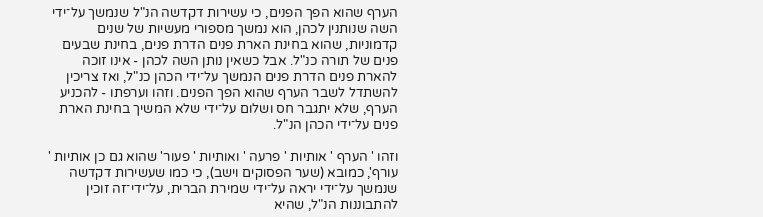הערף שהוא הפך הפנים, כי עשירות דקדשה הנ"ל שנמשך על־ידי השה שנותנין לכהן, הוא נמשך מספורי מעשיות של שנים קדמוניות, שהוא בחינת הארת פנים הדרת פנים, בחינת שבעים פנים של תורה כנ"ל. אבל כשאין נותן השה לכהן - אינו זוכה להארת פנים הדרת פנים הנמשך על־ידי הכהן כנ"ל, ואז צריכין להשתדל לשבר הערף שהוא הפך הפנים. וזהו וערפתו - להכניע הערף, שלא יתגבר חס ושלום על־ידי שלא המשיך בחינת הארת פנים על־ידי הכהן הנ"ל.

וזהו ' הערף ' אותיות ' פרעה ' ואותיות ' פעור' שהוא גם כן אותיות ' עורף', כמובא (שער הפסוקים וישב), כי כמו שעשירות דקדשה שנמשך על־ידי יראה על־ידי שמירת הברית, על־ידי־זה זוכין להתבוננות הנ"ל, שהיא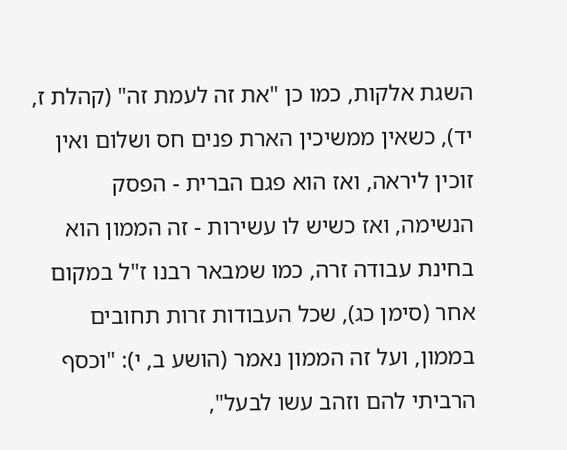השגת אלקות, כמו כן "את זה לעמת זה" (קהלת ז, יד), כשאין ממשיכין הארת פנים חס ושלום ואין זוכין ליראה, ואז הוא פגם הברית - הפסק הנשימה, ואז כשיש לו עשירות - זה הממון הוא בחינת עבודה זרה, כמו שמבאר רבנו ז"ל במקום אחר (סימן כג), שכל העבודות זרות תחובים בממון, ועל זה הממון נאמר (הושע ב, י): "וכסף הרביתי להם וזהב עשו לבעל",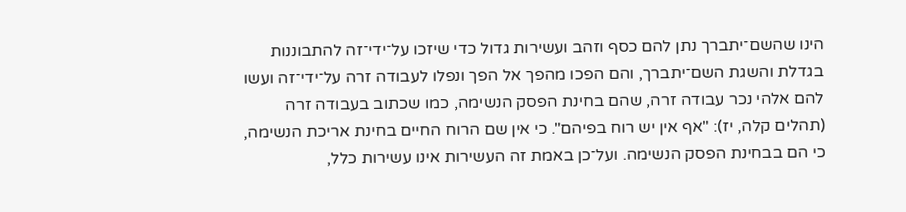הינו שהשם־יתברך נתן להם כסף וזהב ועשירות גדול כדי שיזכו על־ידי־זה להתבוננות בגדלת והשגת השם־יתברך, והם הפכו מהפך אל הפך ונפלו לעבודה זרה על־ידי־זה ועשו להם אלהי נכר עבודה זרה, שהם בחינת הפסק הנשימה, כמו שכתוב בעבודה זרה (תהלים קלה, יז): "אף אין יש רוח בפיהם". כי אין שם הרוח החיים בחינת אריכת הנשימה, כי הם בבחינת הפסק הנשימה. ועל־כן באמת זה העשירות אינו עשירות כלל,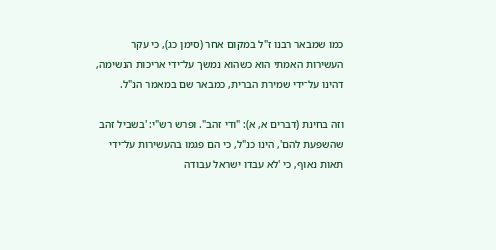כמו שמבאר רבנו ז"ל במקום אחר (סימן כג), כי עקר העשירות האמתי הוא כשהוא נמשך על־ידי אריכות הנשימה, דהינו על־ידי שמירת הברית, כמבאר שם במאמר הנ"ל.

וזה בחינת (דברים א, א): "ודי זהב". ופרש רש"י: 'בשביל זהב שהשפעת להם', הינו כנ"ל, כי הם פגמו בהעשירות על־ידי תאות נאוף, כי 'לא עבדו ישראל עבודה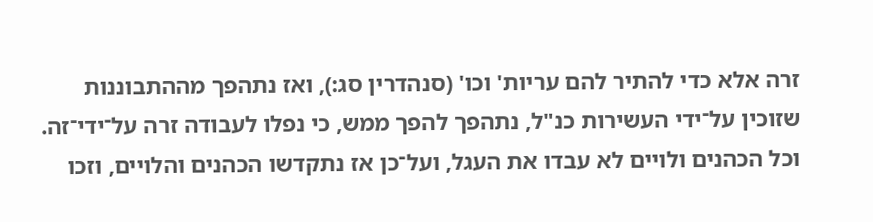זרה אלא כדי להתיר להם עריות' וכו' (סנהדרין סג:), ואז נתהפך מההתבוננות שזוכין על־ידי העשירות כנ"ל, נתהפך להפך ממש, כי נפלו לעבודה זרה על־ידי־זה. וכל הכהנים ולויים לא עבדו את העגל, ועל־כן אז נתקדשו הכהנים והלויים, וזכו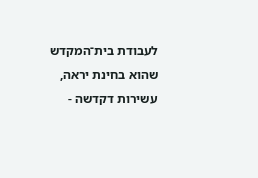לעבודת בית־המקדש שהוא בחינת יראה, עשירות דקדשה -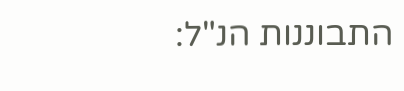התבוננות הנ"ל: